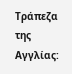Τράπεζα της Αγγλίας: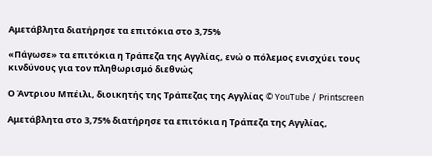Αμετάβλητα διατήρησε τα επιτόκια στο 3,75%

«Πάγωσε» τα επιτόκια η Τράπεζα της Αγγλίας, ενώ ο πόλεμος ενισχύει τους κινδύνους για τον πληθωρισμό διεθνώς

Ο Άντριου Μπέιλι, διοικητής της Τράπεζας της Αγγλίας © YouTube / Printscreen

Αμετάβλητα στο 3,75% διατήρησε τα επιτόκια η Τράπεζα της Αγγλίας,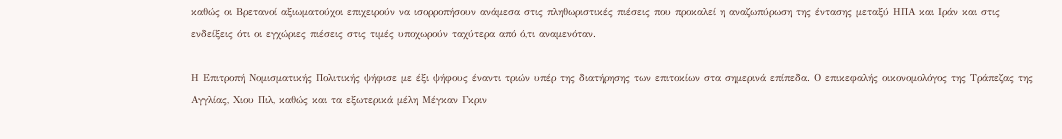καθώς οι Βρετανοί αξιωματούχοι επιχειρούν να ισορροπήσουν ανάμεσα στις πληθωριστικές πιέσεις που προκαλεί η αναζωπύρωση της έντασης μεταξύ ΗΠΑ και Ιράν και στις ενδείξεις ότι οι εγχώριες πιέσεις στις τιμές υποχωρούν ταχύτερα από ό,τι αναμενόταν.

Η Επιτροπή Νομισματικής Πολιτικής ψήφισε με έξι ψήφους έναντι τριών υπέρ της διατήρησης των επιτοκίων στα σημερινά επίπεδα. Ο επικεφαλής οικονομολόγος της Τράπεζας της Αγγλίας, Χιου Πιλ, καθώς και τα εξωτερικά μέλη Μέγκαν Γκριν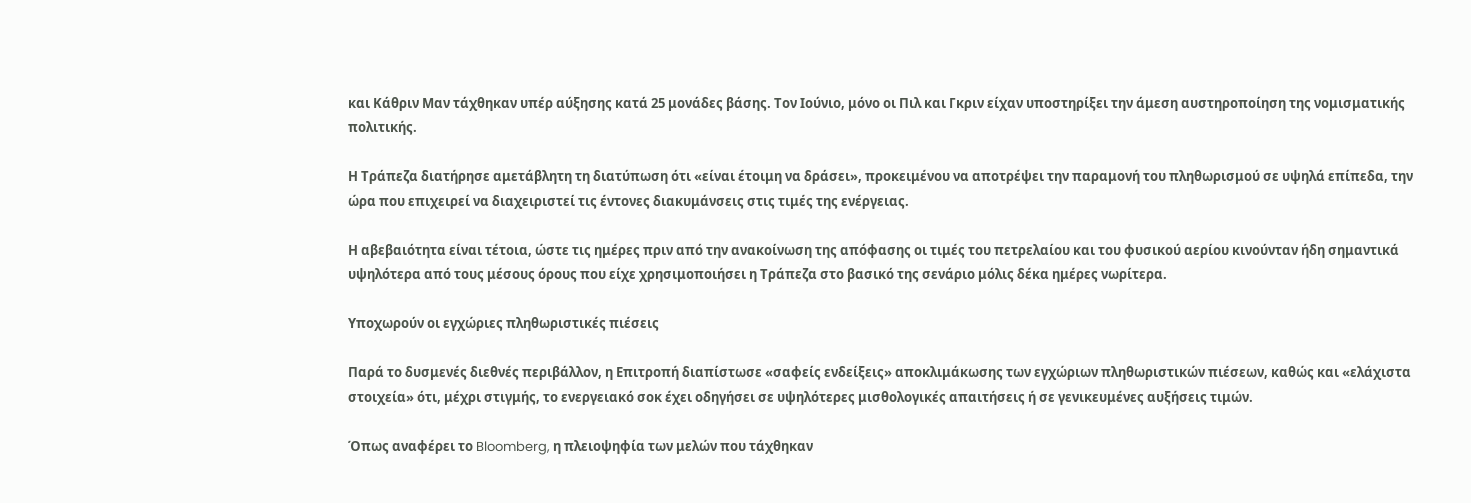και Κάθριν Μαν τάχθηκαν υπέρ αύξησης κατά 25 μονάδες βάσης. Τον Ιούνιο, μόνο οι Πιλ και Γκριν είχαν υποστηρίξει την άμεση αυστηροποίηση της νομισματικής πολιτικής.

Η Τράπεζα διατήρησε αμετάβλητη τη διατύπωση ότι «είναι έτοιμη να δράσει», προκειμένου να αποτρέψει την παραμονή του πληθωρισμού σε υψηλά επίπεδα, την ώρα που επιχειρεί να διαχειριστεί τις έντονες διακυμάνσεις στις τιμές της ενέργειας.

Η αβεβαιότητα είναι τέτοια, ώστε τις ημέρες πριν από την ανακοίνωση της απόφασης οι τιμές του πετρελαίου και του φυσικού αερίου κινούνταν ήδη σημαντικά υψηλότερα από τους μέσους όρους που είχε χρησιμοποιήσει η Τράπεζα στο βασικό της σενάριο μόλις δέκα ημέρες νωρίτερα.

Υποχωρούν οι εγχώριες πληθωριστικές πιέσεις

Παρά το δυσμενές διεθνές περιβάλλον, η Επιτροπή διαπίστωσε «σαφείς ενδείξεις» αποκλιμάκωσης των εγχώριων πληθωριστικών πιέσεων, καθώς και «ελάχιστα στοιχεία» ότι, μέχρι στιγμής, το ενεργειακό σοκ έχει οδηγήσει σε υψηλότερες μισθολογικές απαιτήσεις ή σε γενικευμένες αυξήσεις τιμών.

Όπως αναφέρει το Bloomberg, η πλειοψηφία των μελών που τάχθηκαν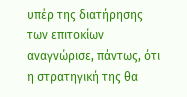υπέρ της διατήρησης των επιτοκίων αναγνώρισε, πάντως, ότι η στρατηγική της θα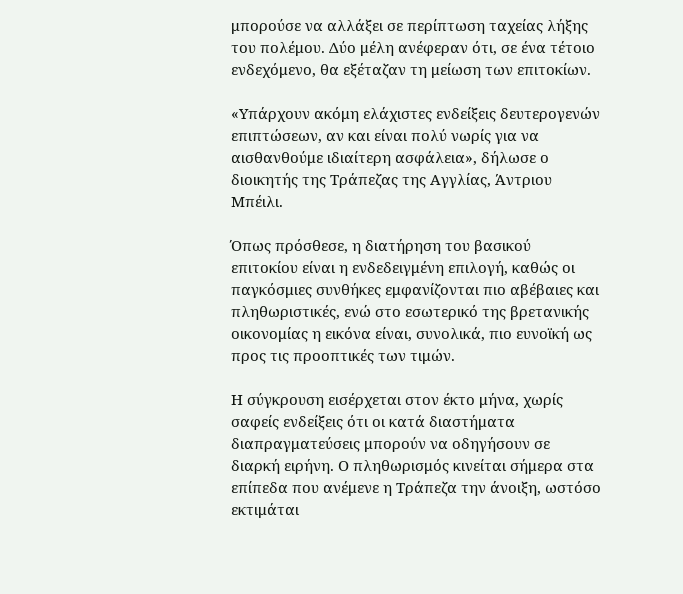μπορούσε να αλλάξει σε περίπτωση ταχείας λήξης του πολέμου. Δύο μέλη ανέφεραν ότι, σε ένα τέτοιο ενδεχόμενο, θα εξέταζαν τη μείωση των επιτοκίων.

«Υπάρχουν ακόμη ελάχιστες ενδείξεις δευτερογενών επιπτώσεων, αν και είναι πολύ νωρίς για να αισθανθούμε ιδιαίτερη ασφάλεια», δήλωσε ο διοικητής της Τράπεζας της Αγγλίας, Άντριου Μπέιλι.

Όπως πρόσθεσε, η διατήρηση του βασικού επιτοκίου είναι η ενδεδειγμένη επιλογή, καθώς οι παγκόσμιες συνθήκες εμφανίζονται πιο αβέβαιες και πληθωριστικές, ενώ στο εσωτερικό της βρετανικής οικονομίας η εικόνα είναι, συνολικά, πιο ευνοϊκή ως προς τις προοπτικές των τιμών.

Η σύγκρουση εισέρχεται στον έκτο μήνα, χωρίς σαφείς ενδείξεις ότι οι κατά διαστήματα διαπραγματεύσεις μπορούν να οδηγήσουν σε διαρκή ειρήνη. Ο πληθωρισμός κινείται σήμερα στα επίπεδα που ανέμενε η Τράπεζα την άνοιξη, ωστόσο εκτιμάται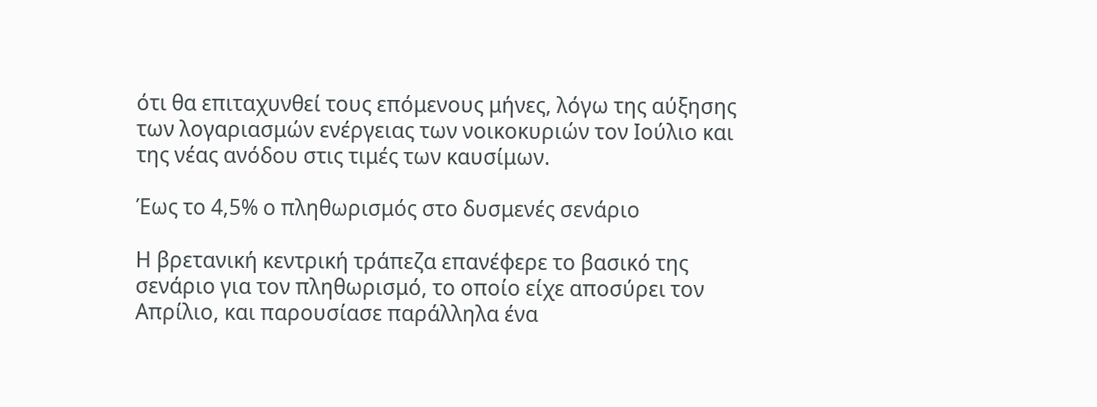ότι θα επιταχυνθεί τους επόμενους μήνες, λόγω της αύξησης των λογαριασμών ενέργειας των νοικοκυριών τον Ιούλιο και της νέας ανόδου στις τιμές των καυσίμων.

Έως το 4,5% ο πληθωρισμός στο δυσμενές σενάριο

Η βρετανική κεντρική τράπεζα επανέφερε το βασικό της σενάριο για τον πληθωρισμό, το οποίο είχε αποσύρει τον Απρίλιο, και παρουσίασε παράλληλα ένα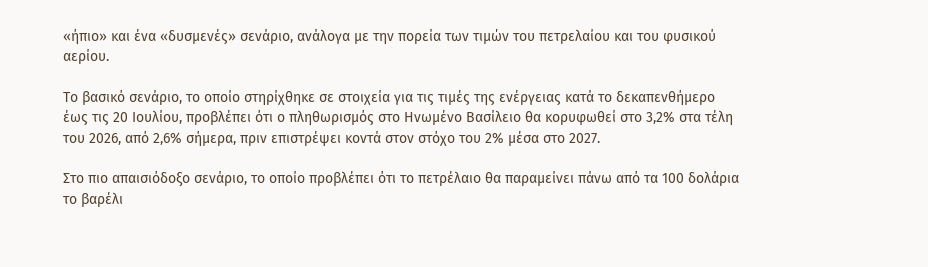«ήπιο» και ένα «δυσμενές» σενάριο, ανάλογα με την πορεία των τιμών του πετρελαίου και του φυσικού αερίου.

Το βασικό σενάριο, το οποίο στηρίχθηκε σε στοιχεία για τις τιμές της ενέργειας κατά το δεκαπενθήμερο έως τις 20 Ιουλίου, προβλέπει ότι ο πληθωρισμός στο Ηνωμένο Βασίλειο θα κορυφωθεί στο 3,2% στα τέλη του 2026, από 2,6% σήμερα, πριν επιστρέψει κοντά στον στόχο του 2% μέσα στο 2027.

Στο πιο απαισιόδοξο σενάριο, το οποίο προβλέπει ότι το πετρέλαιο θα παραμείνει πάνω από τα 100 δολάρια το βαρέλι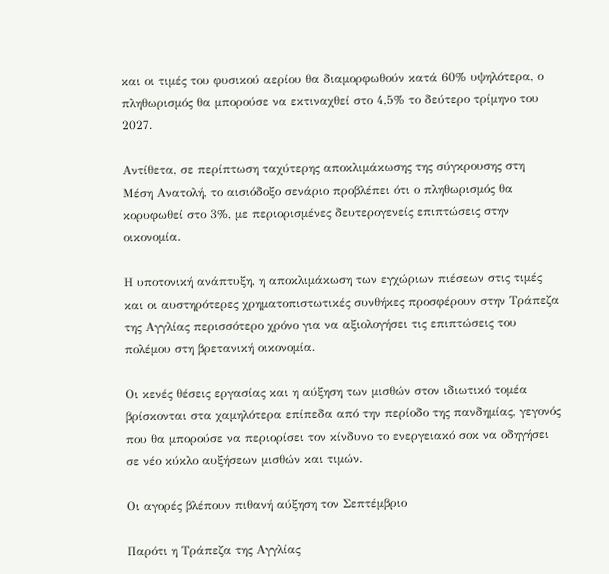και οι τιμές του φυσικού αερίου θα διαμορφωθούν κατά 60% υψηλότερα, ο πληθωρισμός θα μπορούσε να εκτιναχθεί στο 4,5% το δεύτερο τρίμηνο του 2027.

Αντίθετα, σε περίπτωση ταχύτερης αποκλιμάκωσης της σύγκρουσης στη Μέση Ανατολή, το αισιόδοξο σενάριο προβλέπει ότι ο πληθωρισμός θα κορυφωθεί στο 3%, με περιορισμένες δευτερογενείς επιπτώσεις στην οικονομία.

Η υποτονική ανάπτυξη, η αποκλιμάκωση των εγχώριων πιέσεων στις τιμές και οι αυστηρότερες χρηματοπιστωτικές συνθήκες προσφέρουν στην Τράπεζα της Αγγλίας περισσότερο χρόνο για να αξιολογήσει τις επιπτώσεις του πολέμου στη βρετανική οικονομία.

Οι κενές θέσεις εργασίας και η αύξηση των μισθών στον ιδιωτικό τομέα βρίσκονται στα χαμηλότερα επίπεδα από την περίοδο της πανδημίας, γεγονός που θα μπορούσε να περιορίσει τον κίνδυνο το ενεργειακό σοκ να οδηγήσει σε νέο κύκλο αυξήσεων μισθών και τιμών.

Οι αγορές βλέπουν πιθανή αύξηση τον Σεπτέμβριο

Παρότι η Τράπεζα της Αγγλίας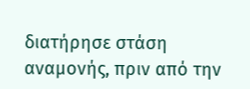διατήρησε στάση αναμονής, πριν από την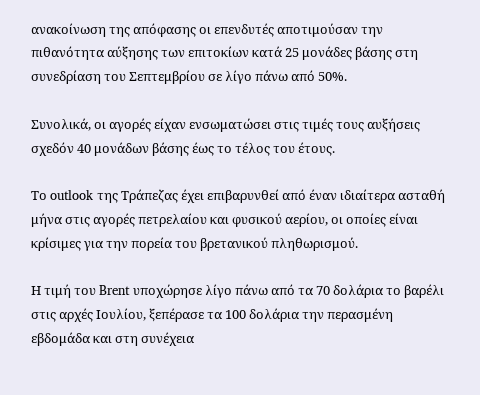ανακοίνωση της απόφασης οι επενδυτές αποτιμούσαν την πιθανότητα αύξησης των επιτοκίων κατά 25 μονάδες βάσης στη συνεδρίαση του Σεπτεμβρίου σε λίγο πάνω από 50%.

Συνολικά, οι αγορές είχαν ενσωματώσει στις τιμές τους αυξήσεις σχεδόν 40 μονάδων βάσης έως το τέλος του έτους.

Το outlook της Τράπεζας έχει επιβαρυνθεί από έναν ιδιαίτερα ασταθή μήνα στις αγορές πετρελαίου και φυσικού αερίου, οι οποίες είναι κρίσιμες για την πορεία του βρετανικού πληθωρισμού.

Η τιμή του Brent υποχώρησε λίγο πάνω από τα 70 δολάρια το βαρέλι στις αρχές Ιουλίου, ξεπέρασε τα 100 δολάρια την περασμένη εβδομάδα και στη συνέχεια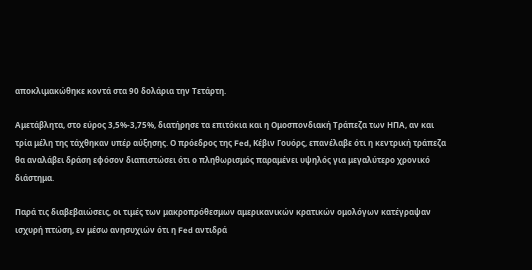αποκλιμακώθηκε κοντά στα 90 δολάρια την Τετάρτη.

Αμετάβλητα, στο εύρος 3,5%-3,75%, διατήρησε τα επιτόκια και η Ομοσπονδιακή Τράπεζα των ΗΠΑ, αν και τρία μέλη της τάχθηκαν υπέρ αύξησης. Ο πρόεδρος της Fed, Κέβιν Γουόρς, επανέλαβε ότι η κεντρική τράπεζα θα αναλάβει δράση εφόσον διαπιστώσει ότι ο πληθωρισμός παραμένει υψηλός για μεγαλύτερο χρονικό διάστημα.

Παρά τις διαβεβαιώσεις, οι τιμές των μακροπρόθεσμων αμερικανικών κρατικών ομολόγων κατέγραψαν ισχυρή πτώση, εν μέσω ανησυχιών ότι η Fed αντιδρά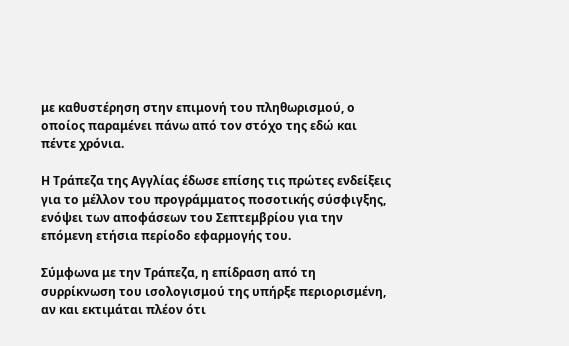με καθυστέρηση στην επιμονή του πληθωρισμού, ο οποίος παραμένει πάνω από τον στόχο της εδώ και πέντε χρόνια.

Η Τράπεζα της Αγγλίας έδωσε επίσης τις πρώτες ενδείξεις για το μέλλον του προγράμματος ποσοτικής σύσφιγξης, ενόψει των αποφάσεων του Σεπτεμβρίου για την επόμενη ετήσια περίοδο εφαρμογής του.

Σύμφωνα με την Τράπεζα, η επίδραση από τη συρρίκνωση του ισολογισμού της υπήρξε περιορισμένη, αν και εκτιμάται πλέον ότι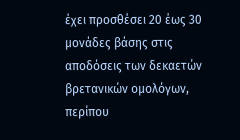έχει προσθέσει 20 έως 30 μονάδες βάσης στις αποδόσεις των δεκαετών βρετανικών ομολόγων, περίπου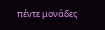πέντε μονάδες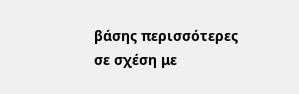βάσης περισσότερες σε σχέση με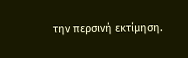την περσινή εκτίμηση.